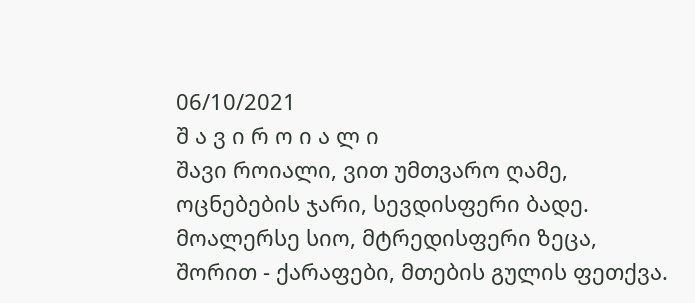06/10/2021
შ ა ვ ი რ ო ი ა ლ ი
შავი როიალი, ვით უმთვარო ღამე,
ოცნებების ჯარი, სევდისფერი ბადე.
მოალერსე სიო, მტრედისფერი ზეცა,
შორით - ქარაფები, მთების გულის ფეთქვა.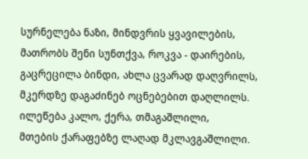სურნელება ნაზი, მინდვრის ყვავილების,
მათრობს შენი სუნთქვა, როკვა - დაირების,
გაცრეცილა ბინდი, ახლა ცვარად დაღვრილს,
მკერდზე დაგაძინებ ოცნებებით დაღლილს.
ილეწება კალო, ქერა, თმაგაშლილი,
მთების ქარაფებზე ლაღად მკლავგაშლილი.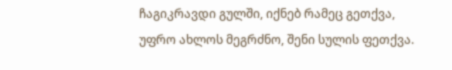ჩაგიკრავდი გულში, იქნებ რამეც გეთქვა,
უფრო ახლოს მეგრძნო, შენი სულის ფეთქვა.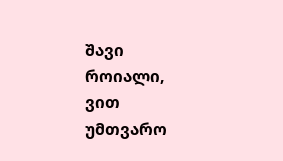შავი როიალი, ვით უმთვარო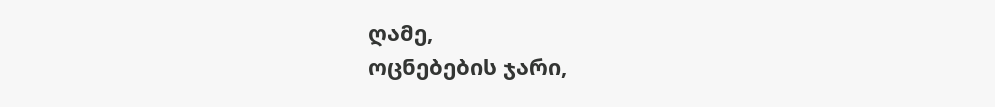ღამე,
ოცნებების ჯარი,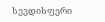სევდისფერი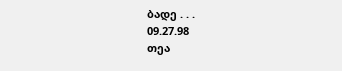ბადე . . .
09.27.98
თეა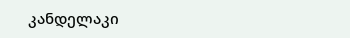კანდელაკი